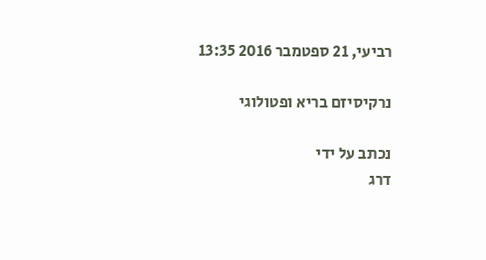רביעי, 21 ספטמבר 2016 13:35

נרקיסיזם בריא ופטולוגי

נכתב על ידי
דרג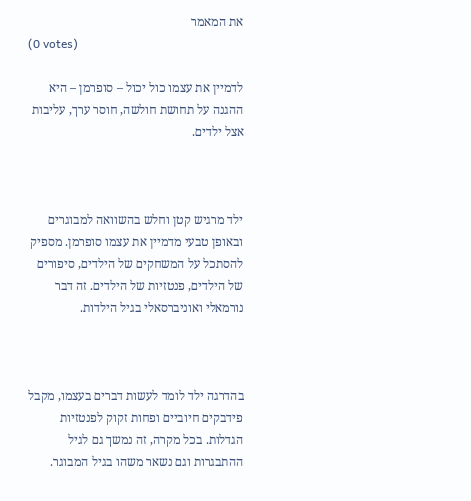את המאמר
(0 votes)

לדמיין את עצמו כול יכול – סופרמן – היא ההגנה על תחושת חולשה, חוסר ערך, עליבות אצל ילדים.



ילד מרגיש קטן וחלש בהשוואה למבוגרים ובאופן טבעי מדמיין את עצמו סופרמן. מספיק להסתכל על המשחקים של הילדים, סיפורים של הילדים, פנטזיות של הילדים. זה דבר נורמאלי ואוניברסאלי בגיל הילדות.



בהדרגה ילד לומד לעשות דברים בעצמו, מקבל פידבקים חיוביים ופחות זקוק לפנטזיות הגדלות. בכל מקרה, זה נמשך גם לגיל ההתבגרות וגם נשאר משהו בגיל המבוגר.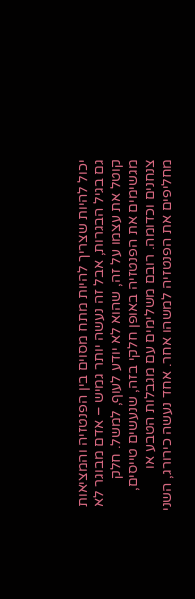יכול להיות שצריך להיות מתח מסוים בין הפנטזיה והמציאות גם בגיל הבגרות, אבל זה נעשה יותר גמיש – אדם מבוגר לא קוטל את עצמו על זה, שהוא לא יודע לעוף, למשל. חלק מגשימים את הפנטזיה באופן חלקי בזה, שנעשים טייסים, צנחנים וכדומה. רובם משלימים עם מגבלות הטבע או מחליפים את הפנטזיה למשהו אחר. אחד נעשה כירורג, השני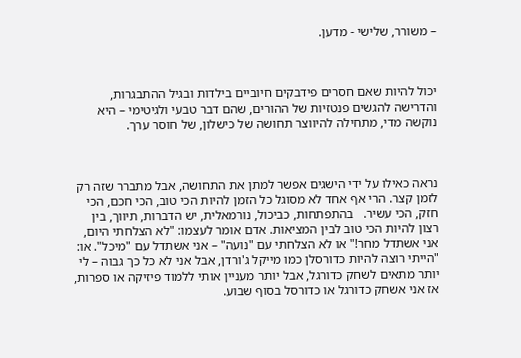– משורר, שלישי - מדען.



יכול להיות שאם חסרים פידבקים חיוביים בילדות ובגיל ההתבגרות, והדרישה להגשים פנטזיות של ההורים, שהם דבר טבעי ולגיטימי – היא נוקשה מדי, מתחילה להיווצר תחושה של כישלון, של חוסר ערך.



נראה כאילו על ידי הישגים אפשר למתן את התחושה, אבל מתברר שזה רק לזמן קצר. הרי אף אחד לא מסוגל כל הזמן להיות הכי טוב, הכי חכם, הכי חזק, הכי עשיר.   בהתפתחות, כביכול, נורמאלית, יש הדברות, תיווך, בין רצון להיות הכי טוב לבין המציאות. אדם אומר לעצמו: "לא הצלחתי היום, אני אשתדל מחר!" או לא הצלחתי עם "נועה" – אני אשתדל עם "מיכל". או: "הייתי רוצה להיות כדורסלן כמו מייקל ג'ורדן, אבל אני לא כל כך גבוה – לי יותר מתאים לשחק כדורגל, אבל יותר מעניין אותי ללמוד פיזיקה או ספרות, אז אני אשחק כדורגל או כדורסל בסוף שבוע.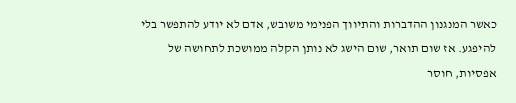כאשר המנגנון ההדברות והתיווך הפנימי משובש, אדם לא יודע להתפשר בלי להיפגע. אז שום תואר, שום הישג לא נותן הקלה ממושכת לתחושה של אפסיות, חוסר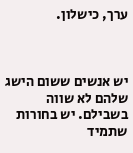ערך, כישלון.



יש אנשים ששום הישג שלהם לא שווה בשבילם. יש בחורות שתמיד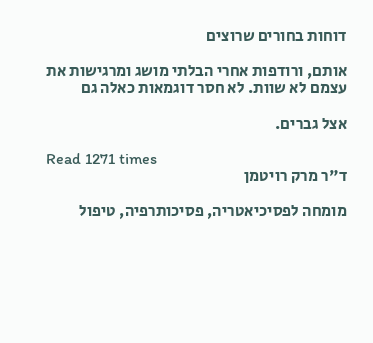דוחות בחורים שרוצים

אותם, ורודפות אחרי הבלתי מושג ומרגישות את עצמם לא שוות. לא חסר דוגמאות כאלה גם

אצל גברים.

Read 1271 times
ד"ר מרק רויטמן

מומחה לפסיכיאטריה, פסיכותרפיה, טיפול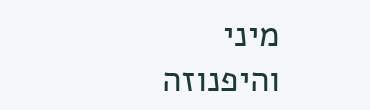מיני והיפנוזה